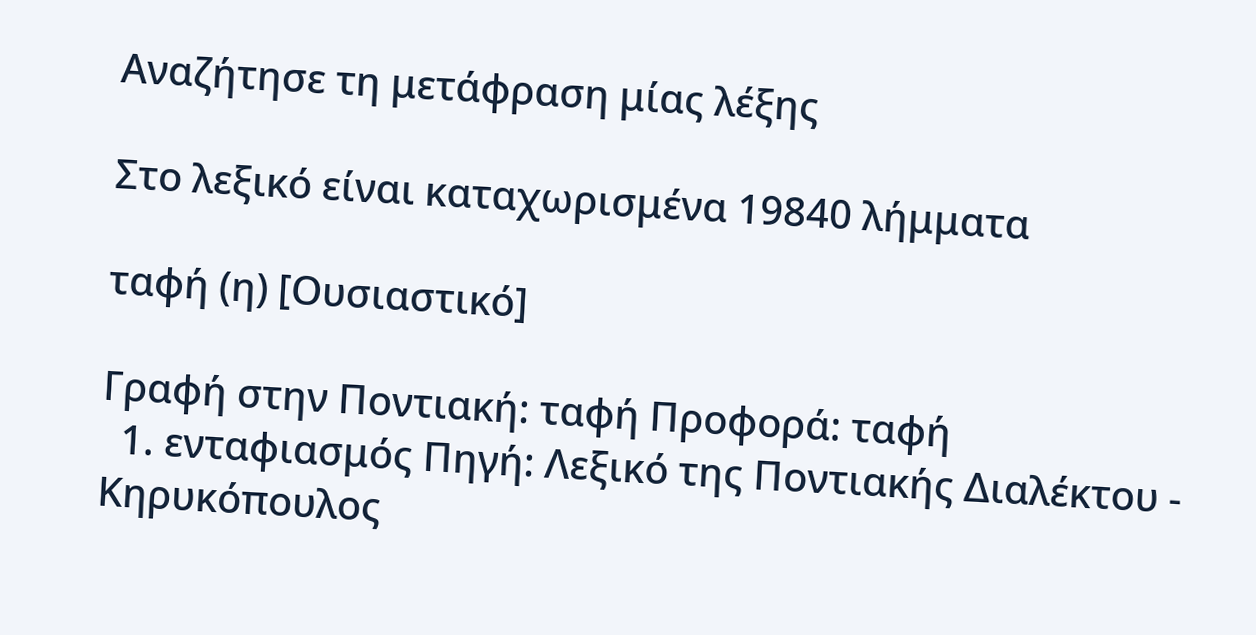Αναζήτησε τη μετάφραση μίας λέξης

Στο λεξικό είναι καταχωρισμένα 19840 λήμματα

ταφή (η) [Ουσιαστικό]

Γραφή στην Ποντιακή: ταφή Προφορά: ταφή
  1. ενταφιασμός Πηγή: Λεξικό της Ποντιακής Διαλέκτου - Κηρυκόπουλος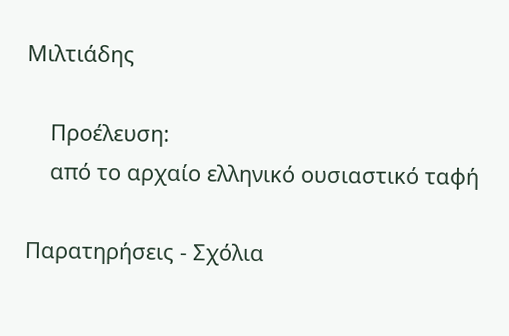Μιλτιάδης

    Προέλευση:
    από το αρχαίο ελληνικό ουσιαστικό ταφή

Παρατηρήσεις - Σχόλια